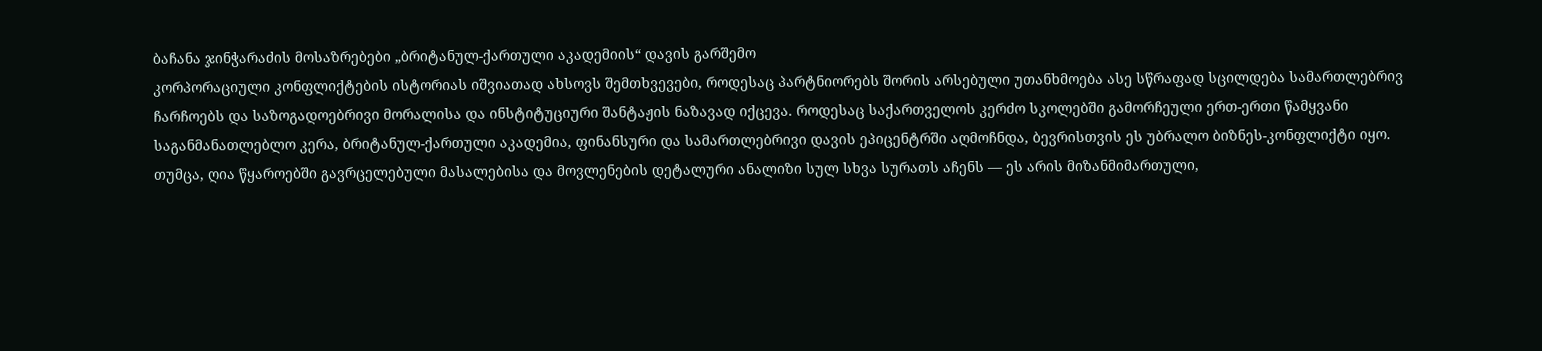ბაჩანა ჯინჭარაძის მოსაზრებები „ბრიტანულ-ქართული აკადემიის“ დავის გარშემო
კორპორაციული კონფლიქტების ისტორიას იშვიათად ახსოვს შემთხვევები, როდესაც პარტნიორებს შორის არსებული უთანხმოება ასე სწრაფად სცილდება სამართლებრივ ჩარჩოებს და საზოგადოებრივი მორალისა და ინსტიტუციური შანტაჟის ნაზავად იქცევა. როდესაც საქართველოს კერძო სკოლებში გამორჩეული ერთ-ერთი წამყვანი საგანმანათლებლო კერა, ბრიტანულ-ქართული აკადემია, ფინანსური და სამართლებრივი დავის ეპიცენტრში აღმოჩნდა, ბევრისთვის ეს უბრალო ბიზნეს-კონფლიქტი იყო.
თუმცა, ღია წყაროებში გავრცელებული მასალებისა და მოვლენების დეტალური ანალიზი სულ სხვა სურათს აჩენს — ეს არის მიზანმიმართული,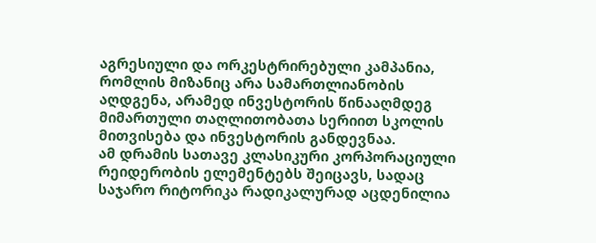აგრესიული და ორკესტრირებული კამპანია, რომლის მიზანიც არა სამართლიანობის აღდგენა, არამედ ინვესტორის წინააღმდეგ მიმართული თაღლითობათა სერიით სკოლის მითვისება და ინვესტორის განდევნაა.
ამ დრამის სათავე კლასიკური კორპორაციული რეიდერობის ელემენტებს შეიცავს, სადაც საჯარო რიტორიკა რადიკალურად აცდენილია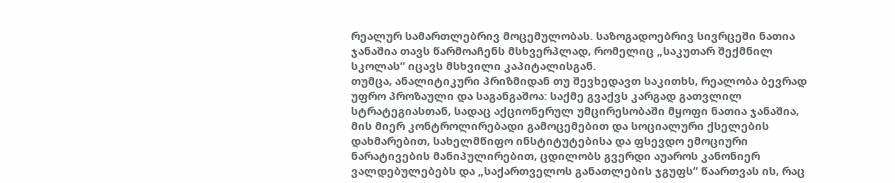რეალურ სამართლებრივ მოცემულობას. საზოგადოებრივ სივრცეში ნათია ჯანაშია თავს წარმოაჩენს მსხვერპლად, რომელიც „საკუთარ შექმნილ სკოლას“ იცავს მსხვილი კაპიტალისგან.
თუმცა, ანალიტიკური პრიზმიდან თუ შევხედავთ საკითხს, რეალობა ბევრად უფრო პროზაული და საგანგაშოა: საქმე გვაქვს კარგად გათვლილ სტრატეგიასთან, სადაც აქციონერულ უმცირესობაში მყოფი ნათია ჯანაშია, მის მიერ კონტროლირებადი გამოცემებით და სოციალური ქსელების დახმარებით, სახელმწიფო ინსტიტუტებისა და ფსევდო ემოციური ნარატივების მანიპულირებით, ცდილობს გვერდი აუაროს კანონიერ ვალდებულებებს და „საქართველოს განათლების ჯგუფს“ წაართვას ის, რაც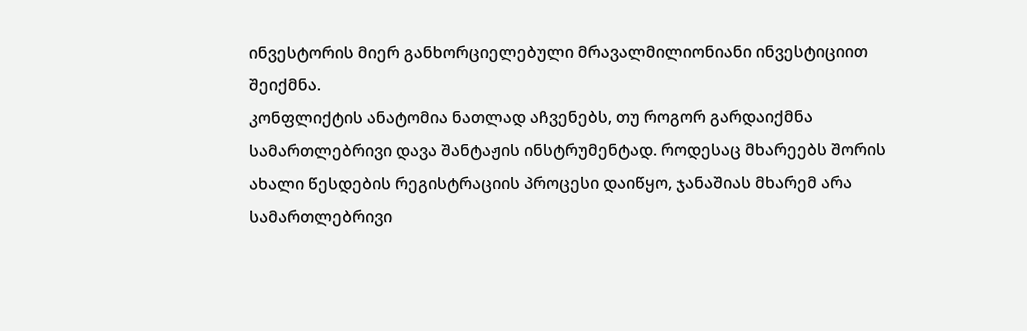ინვესტორის მიერ განხორციელებული მრავალმილიონიანი ინვესტიციით შეიქმნა.
კონფლიქტის ანატომია ნათლად აჩვენებს, თუ როგორ გარდაიქმნა სამართლებრივი დავა შანტაჟის ინსტრუმენტად. როდესაც მხარეებს შორის ახალი წესდების რეგისტრაციის პროცესი დაიწყო, ჯანაშიას მხარემ არა სამართლებრივი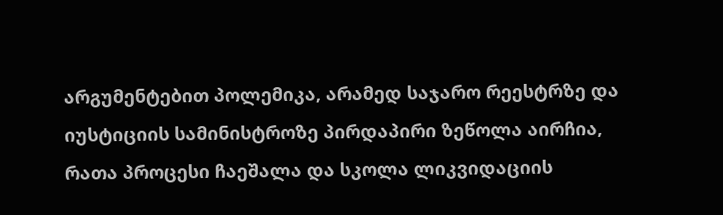არგუმენტებით პოლემიკა, არამედ საჯარო რეესტრზე და იუსტიციის სამინისტროზე პირდაპირი ზეწოლა აირჩია, რათა პროცესი ჩაეშალა და სკოლა ლიკვიდაციის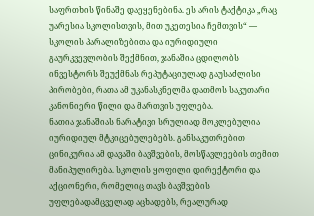საფრთხის წინაშე დაეყენებინა. ეს არის ტაქტიკა „რაც უარესია სკოლისთვის, მით უკეთესია ჩემთვის“ — სკოლის პარალიზებითა და იურიდიული გაურკვევლობის შექმნით, ჯანაშია ცდილობს ინვესტორს შეუქმნას რეპუტაციულად გაუსაძლისი პირობები, რათა ამ უკანასკნელმა დათმოს საკუთარი კანონიერი წილი და მართვის უფლება.
ნათია ჯანაშიას ნარატივი სრულიად მოკლებულია იურიდიულ მტკიცებულებებს. განსაკუთრებით ცინიკურია ამ დავაში ბავშვების, მოსწავლეების თემით მანიპულირება. სკოლის ყოფილი დირექტორი და აქციონერი, რომელიც თავს ბავშვების უფლებადამცველად აცხადებს, რეალურად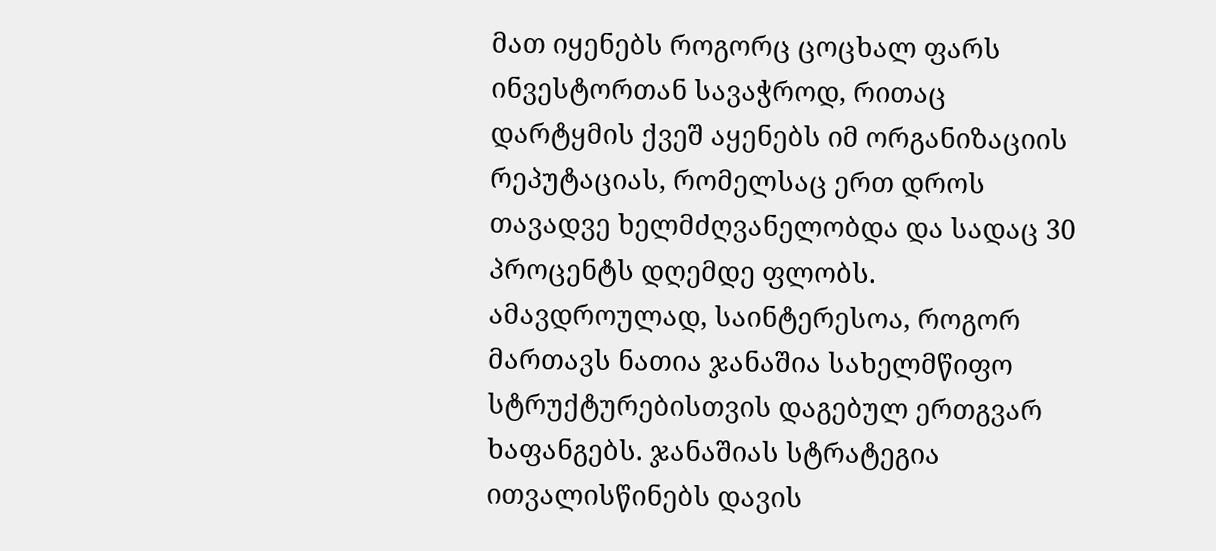მათ იყენებს როგორც ცოცხალ ფარს ინვესტორთან სავაჭროდ, რითაც დარტყმის ქვეშ აყენებს იმ ორგანიზაციის რეპუტაციას, რომელსაც ერთ დროს თავადვე ხელმძღვანელობდა და სადაც 30 პროცენტს დღემდე ფლობს.
ამავდროულად, საინტერესოა, როგორ მართავს ნათია ჯანაშია სახელმწიფო სტრუქტურებისთვის დაგებულ ერთგვარ ხაფანგებს. ჯანაშიას სტრატეგია ითვალისწინებს დავის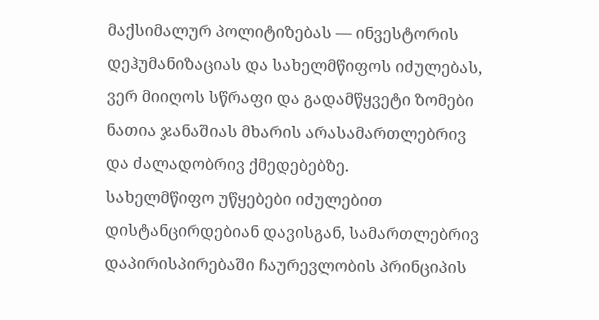მაქსიმალურ პოლიტიზებას — ინვესტორის დეჰუმანიზაციას და სახელმწიფოს იძულებას, ვერ მიიღოს სწრაფი და გადამწყვეტი ზომები ნათია ჯანაშიას მხარის არასამართლებრივ და ძალადობრივ ქმედებებზე.
სახელმწიფო უწყებები იძულებით დისტანცირდებიან დავისგან, სამართლებრივ დაპირისპირებაში ჩაურევლობის პრინციპის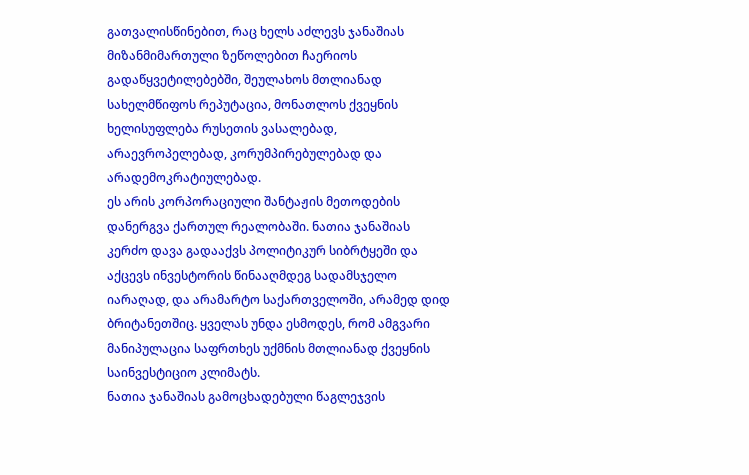გათვალისწინებით, რაც ხელს აძლევს ჯანაშიას მიზანმიმართული ზეწოლებით ჩაერიოს გადაწყვეტილებებში, შეულახოს მთლიანად სახელმწიფოს რეპუტაცია, მონათლოს ქვეყნის ხელისუფლება რუსეთის ვასალებად, არაევროპელებად, კორუმპირებულებად და არადემოკრატიულებად.
ეს არის კორპორაციული შანტაჟის მეთოდების დანერგვა ქართულ რეალობაში. ნათია ჯანაშიას კერძო დავა გადააქვს პოლიტიკურ სიბრტყეში და აქცევს ინვესტორის წინააღმდეგ სადამსჯელო იარაღად, და არამარტო საქართველოში, არამედ დიდ ბრიტანეთშიც. ყველას უნდა ესმოდეს, რომ ამგვარი მანიპულაცია საფრთხეს უქმნის მთლიანად ქვეყნის საინვესტიციო კლიმატს.
ნათია ჯანაშიას გამოცხადებული წაგლეჯვის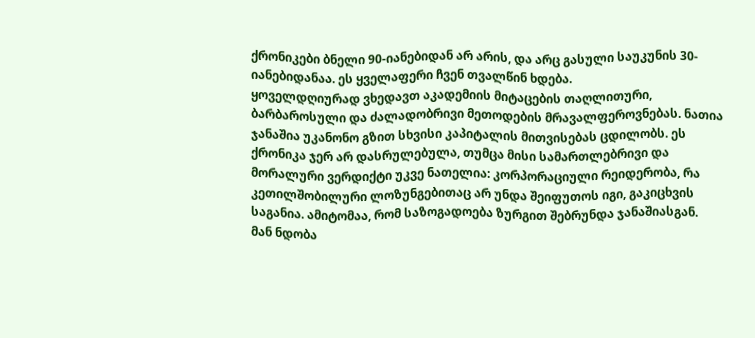ქრონიკები ბნელი 90-იანებიდან არ არის, და არც გასული საუკუნის 30-იანებიდანაა. ეს ყველაფერი ჩვენ თვალწინ ხდება.
ყოველდღიურად ვხედავთ აკადემიის მიტაცების თაღლითური, ბარბაროსული და ძალადობრივი მეთოდების მრავალფეროვნებას. ნათია ჯანაშია უკანონო გზით სხვისი კაპიტალის მითვისებას ცდილობს. ეს ქრონიკა ჯერ არ დასრულებულა, თუმცა მისი სამართლებრივი და მორალური ვერდიქტი უკვე ნათელია: კორპორაციული რეიდერობა, რა კეთილშობილური ლოზუნგებითაც არ უნდა შეიფუთოს იგი, გაკიცხვის საგანია. ამიტომაა, რომ საზოგადოება ზურგით შებრუნდა ჯანაშიასგან.
მან ნდობა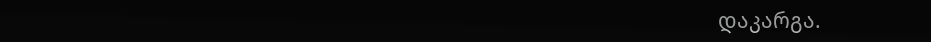დაკარგა.